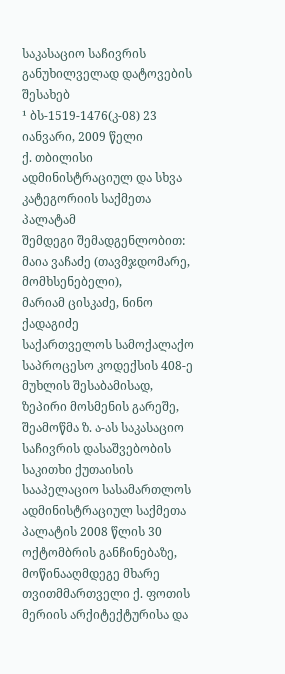საკასაციო საჩივრის განუხილველად დატოვების შესახებ
¹ ბს-1519-1476(კ-08) 23 იანვარი, 2009 წელი
ქ. თბილისი
ადმინისტრაციულ და სხვა კატეგორიის საქმეთა პალატამ
შემდეგი შემადგენლობით:
მაია ვაჩაძე (თავმჯდომარე, მომხსენებელი),
მარიამ ცისკაძე, ნინო ქადაგიძე
საქართველოს სამოქალაქო საპროცესო კოდექსის 408-ე მუხლის შესაბამისად, ზეპირი მოსმენის გარეშე, შეამოწმა ზ. ა-ას საკასაციო საჩივრის დასაშვებობის საკითხი ქუთაისის სააპელაციო სასამართლოს ადმინისტრაციულ საქმეთა პალატის 2008 წლის 30 ოქტომბრის განჩინებაზე, მოწინააღმდეგე მხარე თვითმმართველი ქ. ფოთის მერიის არქიტექტურისა და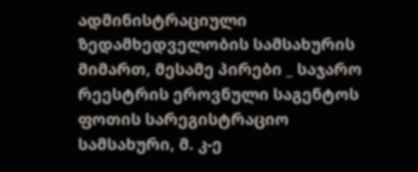ადმინისტრაციული ზედამხედველობის სამსახურის მიმართ, მესამე პირები _ საჯარო რეესტრის ეროვნული საგენტოს ფოთის სარეგისტრაციო სამსახური, მ. კ-ე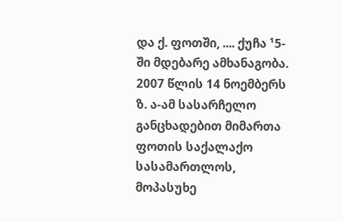და ქ. ფოთში, .... ქუჩა ¹5-ში მდებარე ამხანაგობა.
2007 წლის 14 ნოემბერს ზ. ა-ამ სასარჩელო განცხადებით მიმართა ფოთის საქალაქო სასამართლოს, მოპასუხე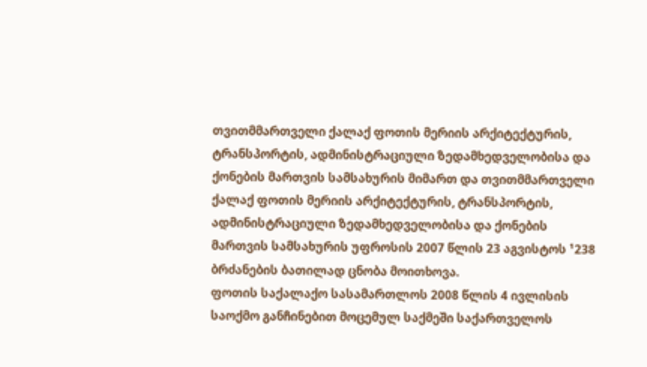თვითმმართველი ქალაქ ფოთის მერიის არქიტექტურის, ტრანსპორტის, ადმინისტრაციული ზედამხედველობისა და ქონების მართვის სამსახურის მიმართ და თვითმმართველი ქალაქ ფოთის მერიის არქიტექტურის, ტრანსპორტის, ადმინისტრაციული ზედამხედველობისა და ქონების მართვის სამსახურის უფროსის 2007 წლის 23 აგვისტოს ¹238 ბრძანების ბათილად ცნობა მოითხოვა.
ფოთის საქალაქო სასამართლოს 2008 წლის 4 ივლისის საოქმო განჩინებით მოცემულ საქმეში საქართველოს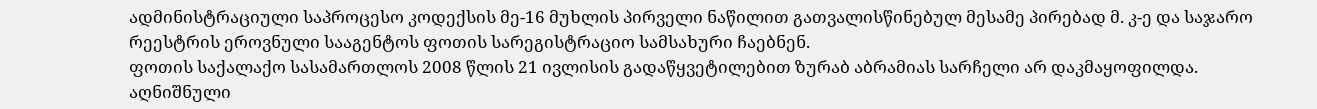ადმინისტრაციული საპროცესო კოდექსის მე-16 მუხლის პირველი ნაწილით გათვალისწინებულ მესამე პირებად მ. კ-ე და საჯარო რეესტრის ეროვნული სააგენტოს ფოთის სარეგისტრაციო სამსახური ჩაებნენ.
ფოთის საქალაქო სასამართლოს 2008 წლის 21 ივლისის გადაწყვეტილებით ზურაბ აბრამიას სარჩელი არ დაკმაყოფილდა.
აღნიშნული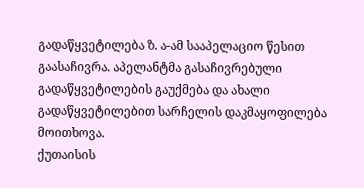გადაწყვეტილება ზ. ა-ამ სააპელაციო წესით გაასაჩივრა. აპელანტმა გასაჩივრებული გადაწყვეტილების გაუქმება და ახალი გადაწყვეტილებით სარჩელის დაკმაყოფილება მოითხოვა.
ქუთაისის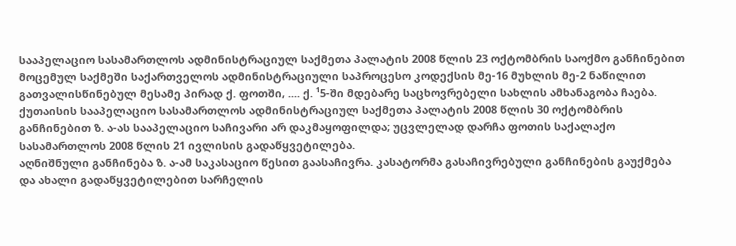სააპელაციო სასამართლოს ადმინისტრაციულ საქმეთა პალატის 2008 წლის 23 ოქტომბრის საოქმო განჩინებით მოცემულ საქმეში საქართველოს ადმინისტრაციული საპროცესო კოდექსის მე-16 მუხლის მე-2 ნაწილით გათვალისწინებულ მესამე პირად ქ. ფოთში, .... ქ. ¹5-ში მდებარე საცხოვრებელი სახლის ამხანაგობა ჩაება.
ქუთაისის სააპელაციო სასამართლოს ადმინისტრაციულ საქმეთა პალატის 2008 წლის 30 ოქტომბრის განჩინებით ზ. ა-ას სააპელაციო საჩივარი არ დაკმაყოფილდა; უცვლელად დარჩა ფოთის საქალაქო სასამართლოს 2008 წლის 21 ივლისის გადაწყვეტილება.
აღნიშნული განჩინება ზ. ა-ამ საკასაციო წესით გაასაჩივრა. კასატორმა გასაჩივრებული განჩინების გაუქმება და ახალი გადაწყვეტილებით სარჩელის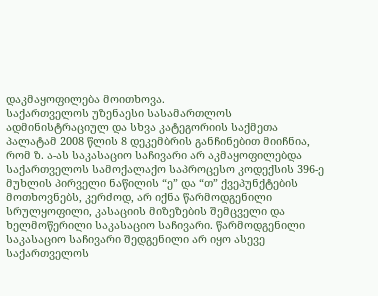დაკმაყოფილება მოითხოვა.
საქართველოს უზენაესი სასამართლოს ადმინისტრაციულ და სხვა კატეგორიის საქმეთა პალატამ 2008 წლის 8 დეკემბრის განჩინებით მიიჩნია, რომ ზ. ა-ას საკასაციო საჩივარი არ აკმაყოფილებდა საქართველოს სამოქალაქო საპროცესო კოდექსის 396-ე მუხლის პირველი ნაწილის “ე” და “თ” ქვეპუნქტების მოთხოვნებს, კერძოდ, არ იქნა წარმოდგენილი სრულყოფილი, კასაციის მიზეზების შემცველი და ხელმოწერილი საკასაციო საჩივარი. წარმოდგენილი საკასაციო საჩივარი შედგენილი არ იყო ასევე საქართველოს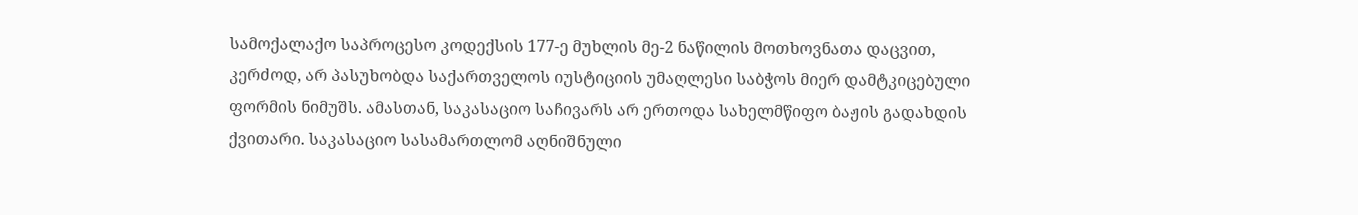სამოქალაქო საპროცესო კოდექსის 177-ე მუხლის მე-2 ნაწილის მოთხოვნათა დაცვით, კერძოდ, არ პასუხობდა საქართველოს იუსტიციის უმაღლესი საბჭოს მიერ დამტკიცებული ფორმის ნიმუშს. ამასთან, საკასაციო საჩივარს არ ერთოდა სახელმწიფო ბაჟის გადახდის ქვითარი. საკასაციო სასამართლომ აღნიშნული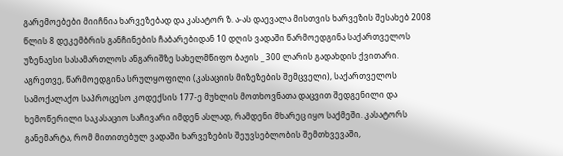გარემოებები მიიჩნია ხარვეზებად და კასატორ ზ. ა-ას დაევალა მისთვის ხარვეზის შესახებ 2008 წლის 8 დეკემბრის განჩინების ჩაბარებიდან 10 დღის ვადაში წარმოედგინა საქართველოს უზენაესი სასამართლოს ანგარიშზე სახელმწიფო ბაჟის _ 300 ლარის გადახდის ქვითარი. აგრეთვე, წარმოედგინა სრულყოფილი (კასაციის მიზეზების შემცველი), საქართველოს სამოქალაქო საპროცესო კოდექსის 177-ე მუხლის მოთხოვნათა დაცვით შედგენილი და ხემოწერილი საკასაციო საჩივარი იმდენ ასლად, რამდენი მხარეც იყო საქმეში. კასატორს განემარტა, რომ მითითებულ ვადაში ხარვეზების შეუვსებლობის შემთხვევაში,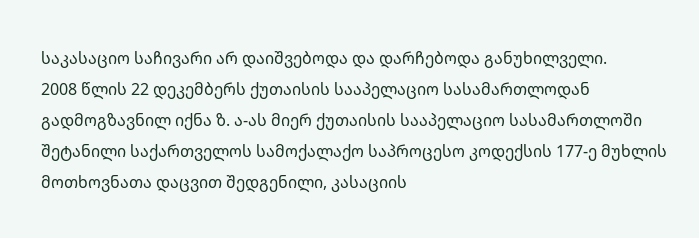საკასაციო საჩივარი არ დაიშვებოდა და დარჩებოდა განუხილველი.
2008 წლის 22 დეკემბერს ქუთაისის სააპელაციო სასამართლოდან გადმოგზავნილ იქნა ზ. ა-ას მიერ ქუთაისის სააპელაციო სასამართლოში შეტანილი საქართველოს სამოქალაქო საპროცესო კოდექსის 177-ე მუხლის მოთხოვნათა დაცვით შედგენილი, კასაციის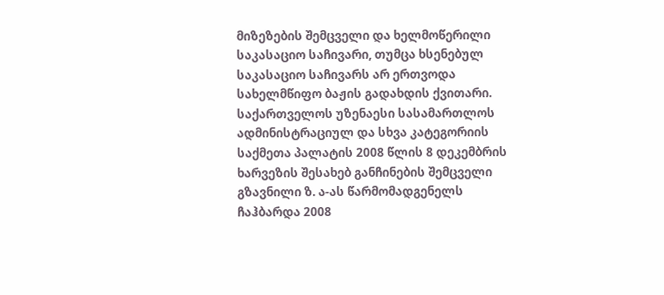მიზეზების შემცველი და ხელმოწერილი საკასაციო საჩივარი, თუმცა ხსენებულ საკასაციო საჩივარს არ ერთვოდა სახელმწიფო ბაჟის გადახდის ქვითარი.
საქართველოს უზენაესი სასამართლოს ადმინისტრაციულ და სხვა კატეგორიის საქმეთა პალატის 2008 წლის 8 დეკემბრის ხარვეზის შესახებ განჩინების შემცველი გზავნილი ზ. ა-ას წარმომადგენელს ჩაჰბარდა 2008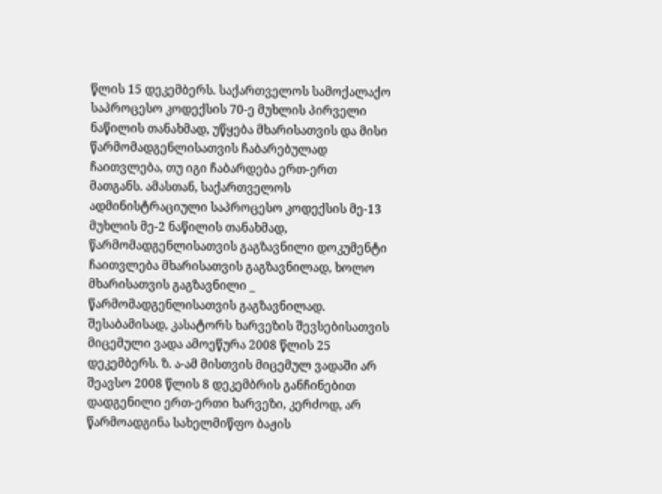წლის 15 დეკემბერს. საქართველოს სამოქალაქო საპროცესო კოდექსის 70-ე მუხლის პირველი ნაწილის თანახმად, უწყება მხარისათვის და მისი წარმომადგენლისათვის ჩაბარებულად ჩაითვლება, თუ იგი ჩაბარდება ერთ-ერთ მათგანს. ამასთან, საქართველოს ადმინისტრაციული საპროცესო კოდექსის მე-13 მუხლის მე-2 ნაწილის თანახმად, წარმომადგენლისათვის გაგზავნილი დოკუმენტი ჩაითვლება მხარისათვის გაგზავნილად, ხოლო მხარისათვის გაგზავნილი _ წარმომადგენლისათვის გაგზავნილად. შესაბამისად, კასატორს ხარვეზის შევსებისათვის მიცემული ვადა ამოეწურა 2008 წლის 25 დეკემბერს. ზ. ა-ამ მისთვის მიცემულ ვადაში არ შეავსო 2008 წლის 8 დეკემბრის განჩინებით დადგენილი ერთ-ერთი ხარვეზი, კერძოდ, არ წარმოადგინა სახელმიწფო ბაჟის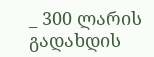_ 300 ლარის გადახდის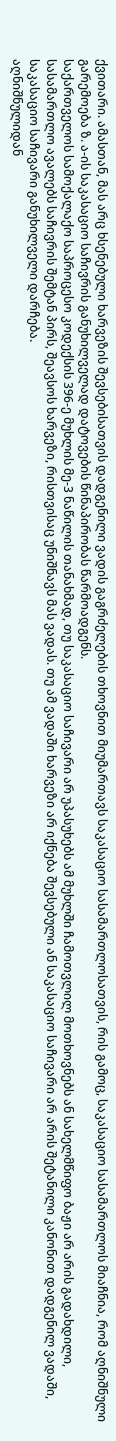ქვითარი. ამასთან, მას არც ხსენებული ხარვეზის შევსებისათვის დადგენილი ვადის გაგრძელების თხოვნით მიუმართავს საკასაციო სასამართლოსათვის, რის გამოც, საკასაციო სასამართლოს მიაჩნია, რომ აღნიშნული გარემოება ზ. ა-ის საკასაციო საჩივრის განუხილველად დატოვების წინაპირობას წარმოადგენს.
საქართველოს სამოქალაქო საპროცესო კოდექსის 396-ე მუხლის მე-3 ნაწილის თანახმად, თუ საკასაციო საჩივარი არ უპასუხებს ამ მუხლში ჩამოთვლილ მოთხოვნებს ან სახელმწიფო ბაჟი არ არის გადახდილი, სასამართლო ავალებს საჩივრის შემტან პირს, შეავსოს ხარვეზი, რისთვისაც უნიშნავს მას ვადას. თუ ამ ვადაში ხარვეზი არ იქნება შევსებული ან საკასაციო საჩივარი არ არის შეტანილი კანონით დადგენილ ვადაში, საკასაციო საჩივარი განუხილველი დარჩება.
აღნიშნულიდან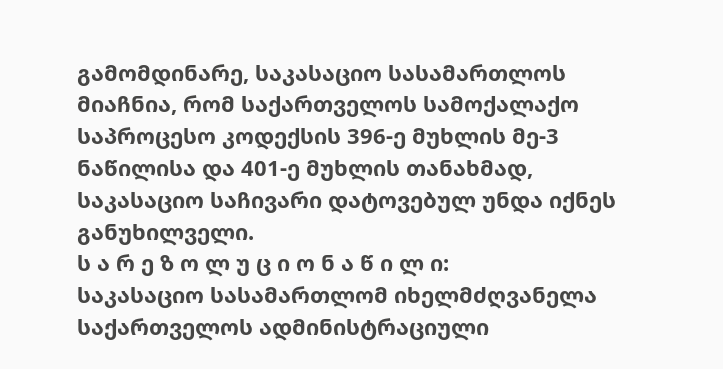გამომდინარე, საკასაციო სასამართლოს მიაჩნია, რომ საქართველოს სამოქალაქო საპროცესო კოდექსის 396-ე მუხლის მე-3 ნაწილისა და 401-ე მუხლის თანახმად, საკასაციო საჩივარი დატოვებულ უნდა იქნეს განუხილველი.
ს ა რ ე ზ ო ლ უ ც ი ო ნ ა წ ი ლ ი:
საკასაციო სასამართლომ იხელმძღვანელა საქართველოს ადმინისტრაციული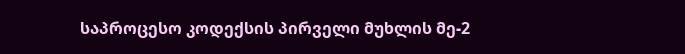საპროცესო კოდექსის პირველი მუხლის მე-2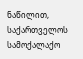ნაწილით, საქართველოს სამოქალაქო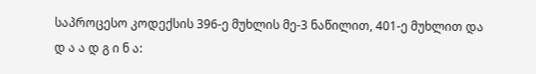საპროცესო კოდექსის 396-ე მუხლის მე-3 ნაწილით, 401-ე მუხლით და
დ ა ა დ გ ი ნ ა: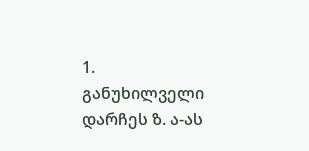1. განუხილველი დარჩეს ზ. ა-ას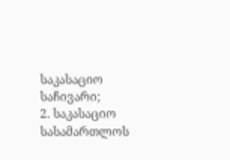საკასაციო საჩივარი;
2. საკასაციო სასამართლოს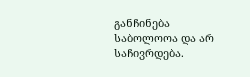განჩინება საბოლოოა და არ საჩივრდება.